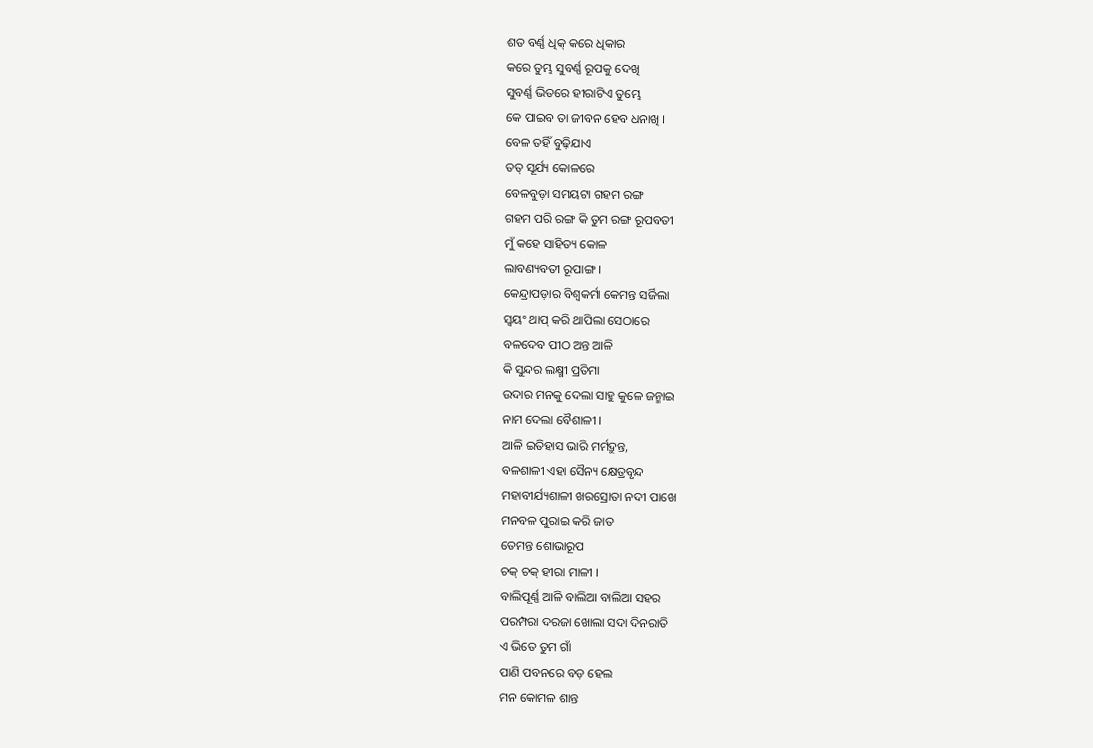ଶତ ବର୍ଣ୍ଣ ଧିକ୍ କରେ ଧିକାର
କରେ ତୁମ୍ଭ ସୁବର୍ଣ୍ଣ ରୂପକୁ ଦେଖି
ସୁବର୍ଣ୍ଣ ଭିତରେ ହୀରାଟିଏ ତୁମ୍ଭେ
କେ ପାଇବ ତା ଜୀବନ ହେବ ଧନାଖି ।
ବେଳ ତହିଁ ବୁଢ଼ିଯାଏ
ତତ୍ ସୂର୍ଯ୍ୟ କୋଳରେ
ବେଳବୁଡ଼ା ସମୟଟା ଗହମ ରଙ୍ଗ
ଗହମ ପରି ରଙ୍ଗ କି ତୁମ ରଙ୍ଗ ରୂପବତୀ
ମୁଁ କହେ ସାହିତ୍ୟ କୋଳ
ଲାବଣ୍ୟବତୀ ରୂପାଙ୍ଗ ।
କେନ୍ଦ୍ରାପଡ଼ାର ବିଶ୍ଵକର୍ମା କେମନ୍ତ ସର୍ଜିଲା
ସ୍ୱୟଂ ଥାପ୍ କରି ଥାପିଲା ସେଠାରେ
ବଳଦେବ ପୀଠ ଅନ୍ତ ଆଳି
କି ସୁନ୍ଦର ଲକ୍ଷ୍ମୀ ପ୍ରତିମା
ଉଦାର ମନକୁ ଦେଲା ସାହୁ କୁଳେ ଜନ୍ମାଇ
ନାମ ଦେଲା ବୈଶାଳୀ ।
ଆଳି ଇତିହାସ ଭାରି ମର୍ମଦ୍ରୁନ୍ତ,
ବଳଶାଳୀ ଏହା ସୈନ୍ୟ କ୍ଷେତ୍ରବୃନ୍ଦ
ମହାବୀର୍ଯ୍ୟଶାଳୀ ଖରସ୍ରୋତା ନଦୀ ପାଖେ
ମନବଳ ପୁରାଇ କରି ଜାତ
ତେମନ୍ତ ଶୋଭାରୂପ
ଚକ୍ ଚକ୍ ହୀରା ମାଳୀ ।
ବାଲିପୂର୍ଣ୍ଣ ଆଳି ବାଲିଆ ବାଲିଆ ସହର
ପରମ୍ପରା ଦରଜା ଖୋଲା ସଦା ଦିନରାତି
ଏ ଭିତେ ତୁମ ଗାଁ
ପାଣି ପବନରେ ବଡ଼ ହେଲ
ମନ କୋମଳ ଶାନ୍ତ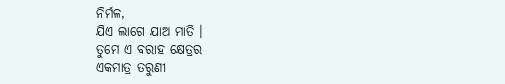ନିର୍ମଳ,
ଯିଏ ଲାଗେ ଯାଅ ମାତି ।
ତୁମେ ଏ ବରାହ କ୍ଷେତ୍ରର
ଏକମାତ୍ର ତରୁଣୀ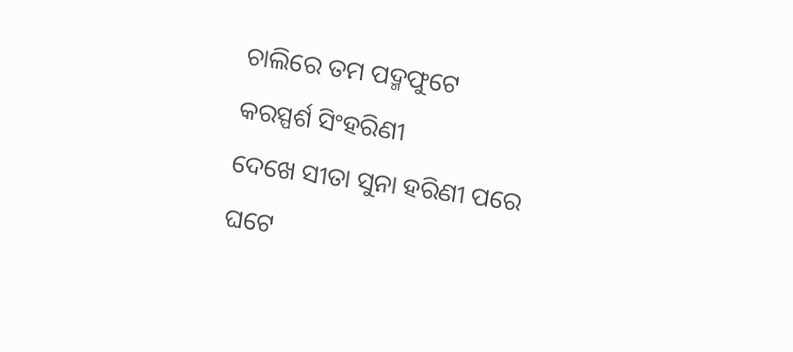ଚାଲିରେ ତମ ପଦ୍ମଫୁଟେ
କରସ୍ପର୍ଶ ସିଂହରିଣୀ
ଦେଖେ ସୀତା ସୁନା ହରିଣୀ ପରେ
ଘଟେ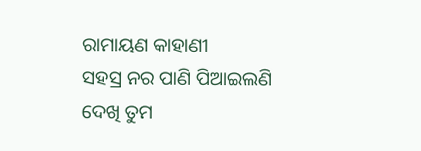ରାମାୟଣ କାହାଣୀ
ସହସ୍ର ନର ପାଣି ପିଆଇଲଣି
ଦେଖି ତୁମ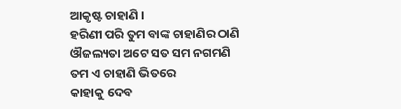ଆକୃଷ୍ଟ ଚାହାଣି ।
ହରିଣୀ ପରି ତୁମ ବାଙ୍କ ଚାହାଣିର ଠାଣି
ଔଜଲ୍ୟତା ଅଟେ ସତ ସମ ନଗମଣି
ତମ ଏ ଚାହାଣି ଭିତରେ
କାହାକୁ ଦେବ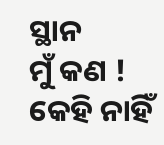ସ୍ଥାନ
ମୁଁ କଣ ! କେହି ନାହିଁ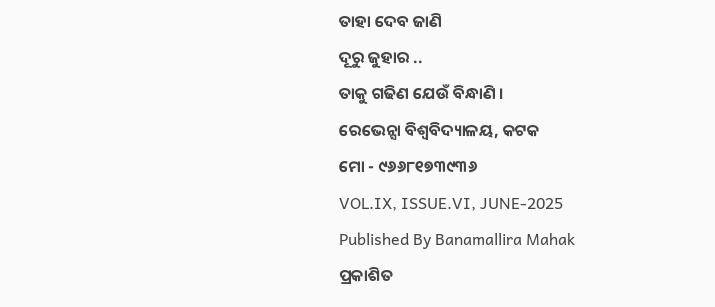ତାହା ଦେବ ଜାଣି
ଦୂରୁ ଜୁହାର ..
ତାକୁ ଗଢିଣ ଯେଉଁ ବିନ୍ଧାଣି ।
ରେଭେନ୍ସା ବିଶ୍ୱବିଦ୍ୟାଳୟ, କଟକ
ମୋ - ୯୬୬୮୧୭୩୯୩୬
VOL.IX, ISSUE.VI, JUNE-2025
Published By Banamallira Mahak
ପ୍ରକାଶିତ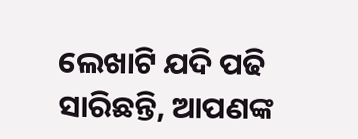ଲେଖାଟି ଯଦି ପଢି ସାରିଛନ୍ତି, ଆପଣଙ୍କ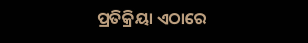ପ୍ରତିକ୍ରିୟା ଏଠାରେ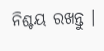ନିଶ୍ଚୟ ରଖନ୍ତୁ ।